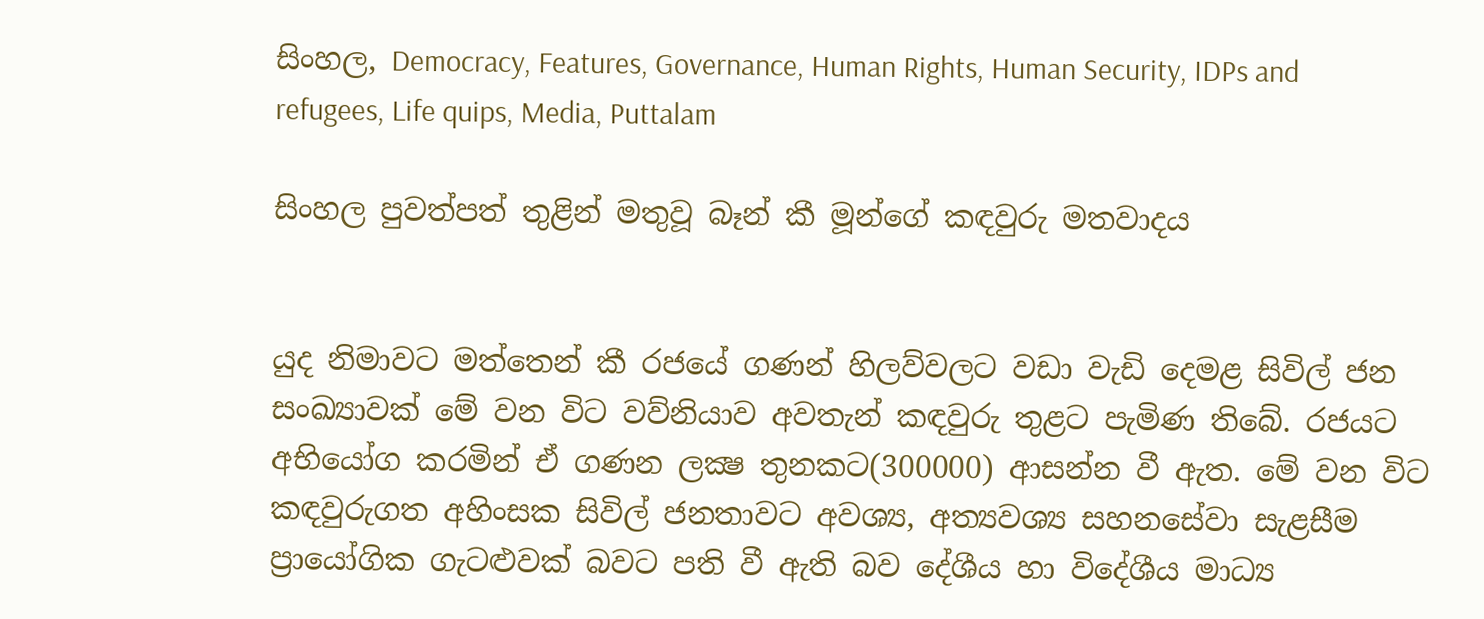සිංහල, Democracy, Features, Governance, Human Rights, Human Security, IDPs and refugees, Life quips, Media, Puttalam

සිංහල පුවත්පත් තුළින් මතුවූ බෑන් කී මූන්ගේ කඳවුරු මතවාදය


යුද නිමාවට මත්තෙන් කී රජයේ ගණන් හිලව්වලට වඩා වැඩි දෙමළ සිවිල් ජන සංඛ්‍යාවක් මේ වන විට වව්නියාව අවතැන් කඳවුරු තුළට පැමිණ තිබේ. රජයට අභියෝග කරමින් ඒ ගණන ලක්‍ෂ තුනකට(300000) ආසන්න වී ඇත. මේ වන විට කඳවුරුගත අහිංසක සිවිල් ජනතාවට අවශ්‍ය, අත්‍යවශ්‍ය සහනසේවා සැළසීම ප්‍රායෝගික ගැටළුවක් බවට පති වී ඇති බව දේශීය හා විදේශීය මාධ්‍ය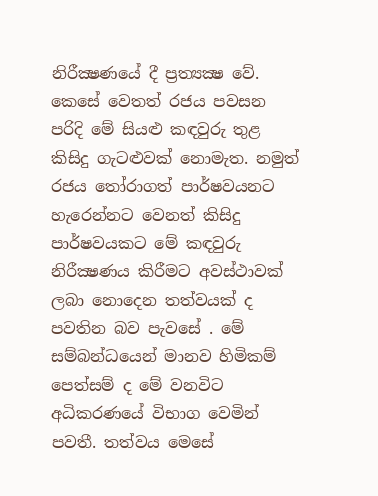නිරීක්‍ෂණයේ දී ප්‍රත්‍යක්‍ෂ වේ.
කෙසේ වෙතත් රජය පවසන පරිදි මේ සියළු කඳවුරු තුළ කිසිදු ගැටළුවක් නොමැත. නමුත් රජය තෝරාගත් පාර්ෂවයනට හැරෙන්නට වෙනත් කිසිදු පාර්ෂවයකට මේ කඳවුරු නිරීක්‍ෂණය කිරීමට අවස්ථාවක් ලබා නොදෙන තත්වයක් ද පවතින බව පැවසේ . මේ සම්බන්ධයෙන් මානව හිමිකම් පෙත්සම් ද මේ වනවිට අධිකරණයේ විභාග වෙමින් පවතී. තත්වය මෙසේ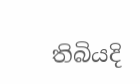තිබියදි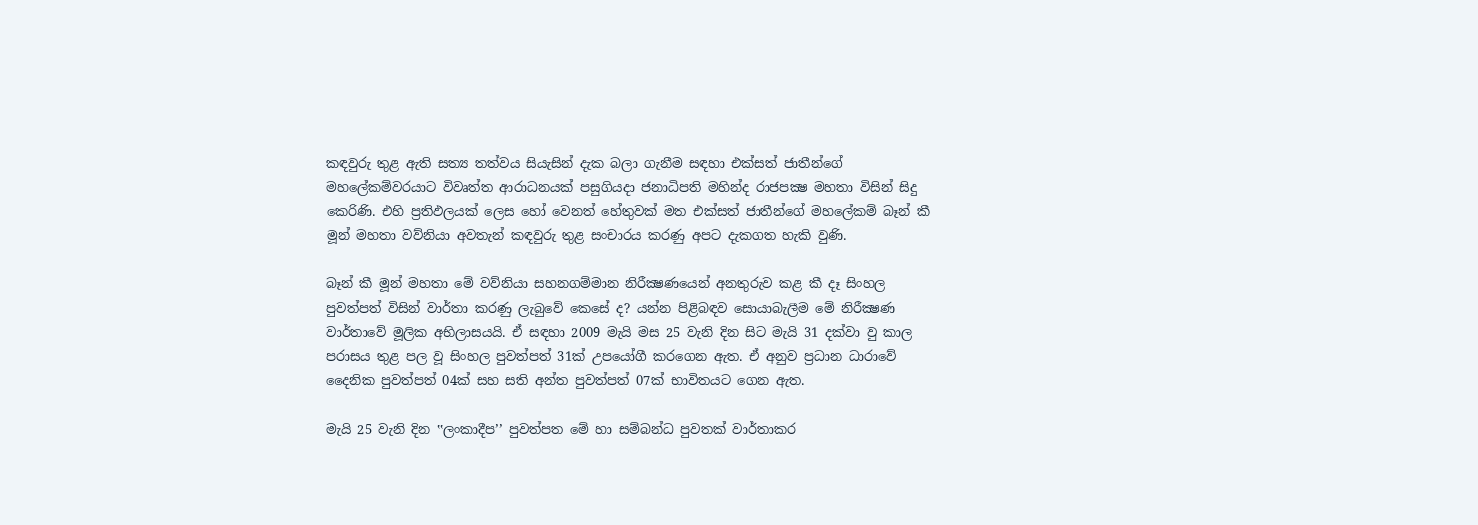කඳවුරු තුළ ඇති සත්‍ය තත්වය සියැසින් දැක බලා ගැනීම සඳහා එක්සත් ජාතීන්ගේ මහලේකම්වරයාට විවෘත්ත ආරාධනයක් පසුගියදා ජනාධිපති මහින්ද රාජපක්‍ෂ මහතා විසින් සිදු කෙරිණි. එහි ප්‍රතිඵලයක් ලෙස හෝ වෙනත් හේතුවක් මත එක්සත් ජාතීන්ගේ මහලේකම් බෑන් කී මූන් මහතා වව්නියා අවතැන් කඳවුරු තුළ සංචාරය කරණු අපට දැකගත හැකි වුණි.

බෑන් කී මූන් මහතා මේ වව්නියා සහනගම්මාන නිරීක්‍ෂණයෙන් අනතුරුව කළ කී දෑ සිංහල පුවත්පත් විසින් වාර්තා කරණු ලැබුවේ කෙසේ ද? යන්න පිළිබඳව සොයාබැලීම මේ නිරීක්‍ෂණ වාර්තාවේ මූලික අභිලාසයයි. ඒ සඳහා 2009 මැයි මස 25 වැනි දින සිට මැයි 31 දක්වා වු කාල පරාසය තුළ පල වූ සිංහල පුවත්පත් 31ක් උපයෝගී කරගෙන ඇත. ඒ අනුව ප්‍රධාන ධාරාවේ දෛනික පුවත්පත් 04ක් සහ සති අන්ත පුවත්පත් 07ක් භාවිතයට ගෙන ඇත.

මැයි 25 වැනි දින ‛‛ලංකාදීප’’ පුවත්පත මේ හා සම්බන්ධ පුවතක් වාර්තාකර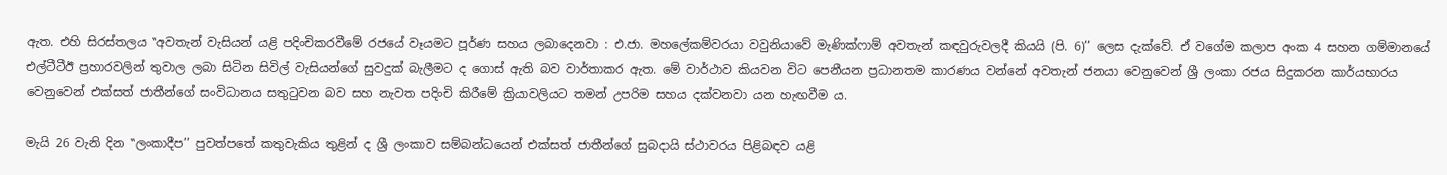ඇත. එහි සිරස්තලය ‛‛අවතැන් වැසියන් යළි පදිංචිකරවීමේ රජයේ වෑයමට පූර්ණ සහය ලබාදෙනවා : එ.ජා. මහලේකම්වරයා වවුනියාවේ මැණික්ෆාම් අවතැන් කඳවුරුවලදී කියයි (පි. 6)’’ ලෙස දැක්වේ. ඒ වගේම කලාප අංක 4 සහන ගම්මානයේ එල්ටීටීඊ ප්‍රහාරවලින් තුවාල ලබා සිටින සිවිල් වැසියන්ගේ සුවදුක් බැලීමට ද ගොස් ඇති බව වාර්තාකර ඇත. මේ වාර්ථාව කියවන විට පෙනීයන ප්‍රධානතම කාරණය වන්නේ අවතැන් ජනයා වෙනුවෙන් ශ්‍රී ලංකා රජය සිදුකරන කාර්යභාරය වෙනුවෙන් එක්සත් ජාතීන්ගේ සංවිධානය සතුටුවන බව සහ නැවත පදිංචි කිරීමේ ක්‍රියාවලියට තමන් උපරිම සහය දක්වනවා යන හැඟවීම ය.

මැයි 26 වැනි දින ‛‛ලංකාදීප’’ පුවත්පතේ කතුවැකිය තුළින් ද ශ්‍රී ලංකාව සම්බන්ධයෙන් එක්සත් ජාතීන්ගේ සුබදායි ස්ථාවරය පිළිබඳව යළි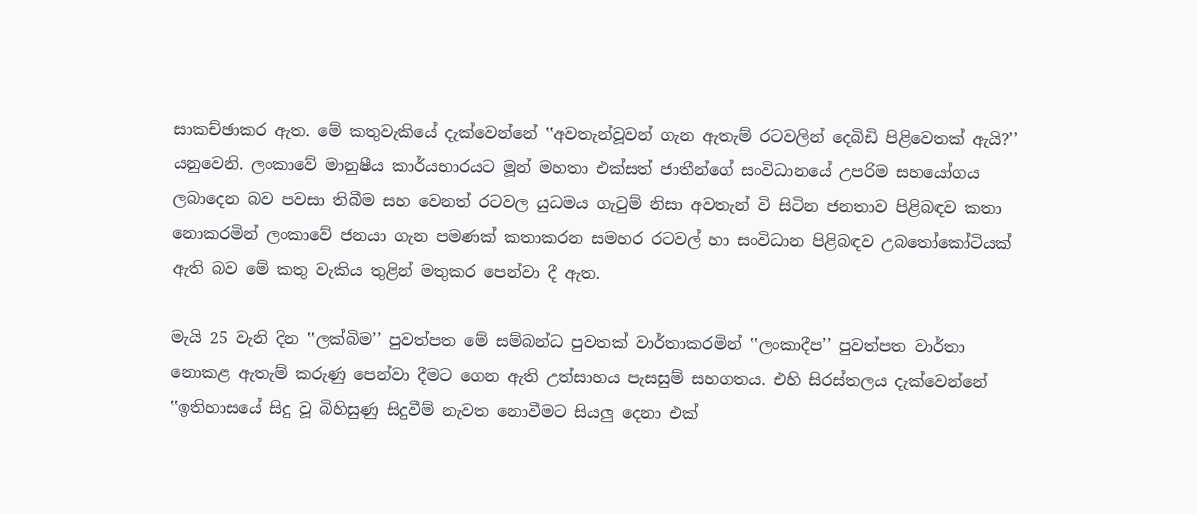සාකච්ඡාකර ඇත. මේ කතුවැකියේ දැක්වෙන්නේ ‛‛අවතැන්වූවන් ගැන ඇතැම් රටවලින් දෙබිඩි පිළිවෙතක් ඇයි?’’ යනුවෙනි. ලංකාවේ මානුෂීය කාර්යභාරයට මූන් මහතා එක්සත් ජාතීන්ගේ සංවිධානයේ උපරිම සහයෝගය ලබාදෙන බව පවසා තිබීම සහ වෙනත් රටවල යුධමය ගැටුම් නිසා අවතැන් වි සිටින ජනතාව පිළිබඳව කතා නොකරමින් ලංකාවේ ජනයා ගැන පමණක් කතාකරන සමහර රටවල් හා සංවිධාන පිළිබඳව උබතෝකෝටියක් ඇති බව මේ කතු වැකිය තුළින් මතුකර පෙන්වා දී ඇත.

මැයි 25 වැනි දින ‛‛ලක්බිම’’ පුවත්පත මේ සම්බන්ධ පුවතක් වාර්තාකරමින් ‛‛ලංකාදීප’’ පුවත්පත වාර්තා නොකළ ඇතැම් කරුණු පෙන්වා දීමට ගෙන ඇති උත්සාහය පැසසුම් සහගතය. එහි සිරස්තලය දැක්වෙන්නේ ‛‛ඉතිහාසයේ සිදු වූ බිහිසුණු සිදුවීම් නැවත නොවීමට සියලු දෙනා එක්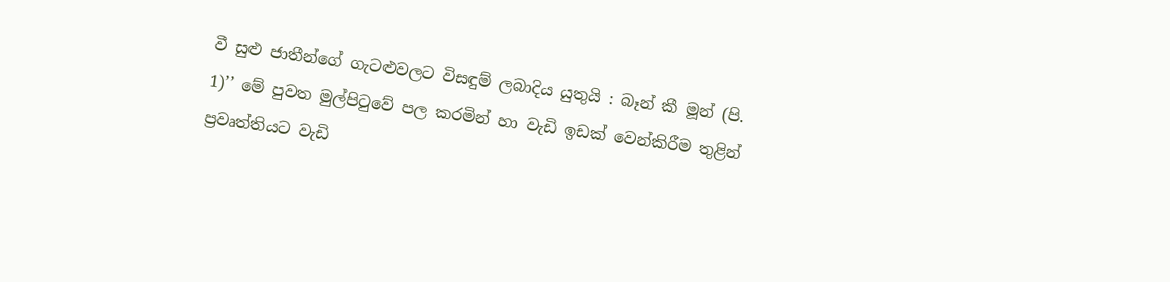වී සුළු ජාතීන්ගේ ගැටළුවලට විසඳුම් ලබාදිය යුතුයි : බෑන් කී මූන් (පි. 1)’’ මේ පුවත මුල්පිටුවේ පල කරමින් හා වැඩි ඉඩක් වෙන්කිරීම තුළින් ප්‍රවෘත්තියට වැඩි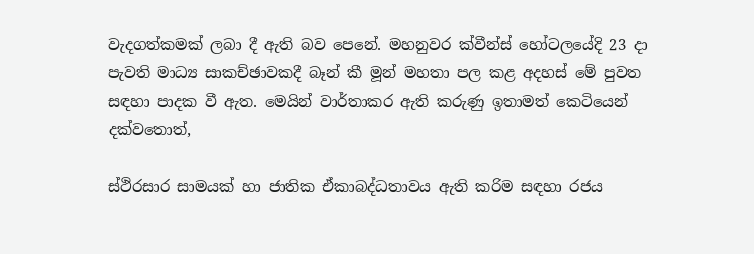වැදගත්කමක් ලබා දී ඇති බව පෙනේ. මහනුවර ක්වීන්ස් හෝටලයේදි 23 දා පැවති මාධ්‍ය සාකච්ඡාවකදී බෑන් කී මූන් මහතා පල කළ අදහස් මේ පුවත සඳහා පාදක වී ඇත. මෙයින් වාර්තාකර ඇති කරුණු ඉතාමත් කෙටියෙන් දක්වතොත්,

ස්ථිරසාර සාමයක් හා ජාතික ඒකාබද්ධතාවය ඇති කරිම සඳහා රජය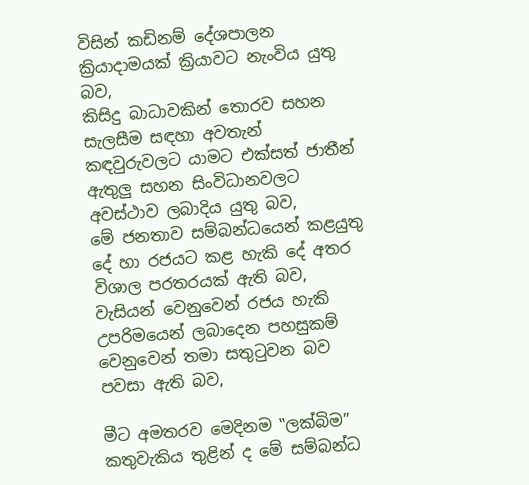විසින් කඩිනම් දේශපාලන ක්‍රියාදාමයක් ක්‍රියාවට නැංවිය යුතු බව,
කිසිදු බාධාවකින් තොරව සහන සැලසීම සඳහා අවතැන් කඳවුරුවලට යාමට එක්සත් ජාතීන් ඇතුලු සහන සිංවිධානවලට අවස්ථාව ලබාදිය යුතු බව,
මේ ජනතාව සම්බන්ධයෙන් කළයුතු දේ හා රජයට කළ හැකි දේ අතර විශාල පරතරයක් ඇති බව,
වැසියන් වෙනුවෙන් රජය හැකි උපරිමයෙන් ලබාදෙන පහසුකම් වෙනුවෙන් තමා සතුටුවන බව පවසා ඇති බව,

මීට අමතරව මෙදිනම ‛‛ලක්බිම’’ කතුවැකිය තුළින් ද මේ සම්බන්ධ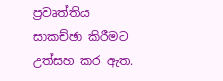ප්‍රවෘත්තිය සාකච්ඡා කිරීමට උත්සහ කර ඇත.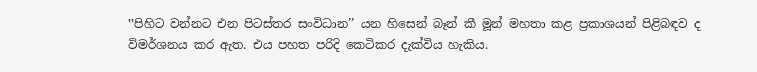‛‛පිහිට වන්නට එන පිටස්තර සංවිධාන’’ යන හිසෙන් බෑන් කී මූන් මහතා කළ ප්‍රකාශයන් පිළිබඳව ද විමර්ශනය කර ඇත. එය පහත පරිදි කෙටිකර දැක්විය හැකිය.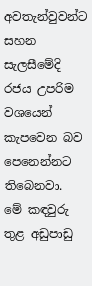අවතැන්වුවන්ට සහන සැලසීමේදි රජය උපරිම වශයෙන් කැපවෙන බව පෙනෙන්නට තිබෙනවා.
මේ කඳවුරු තුළ අඩුපාඩු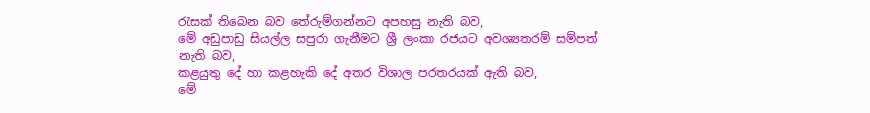රැසක් තිබෙන බව තේරුම්ගන්නට අපහසු නැති බව,
මේ අඩුපාඩු සියල්ල සපුරා ගැනීමට ශ්‍රී ලංකා රජයට අවශ්‍යතරම් සම්පත් නැති බව,
කළයුතු දේ හා කළහැකි දේ අතර විශාල පරතරයක් ඇති බව,
මේ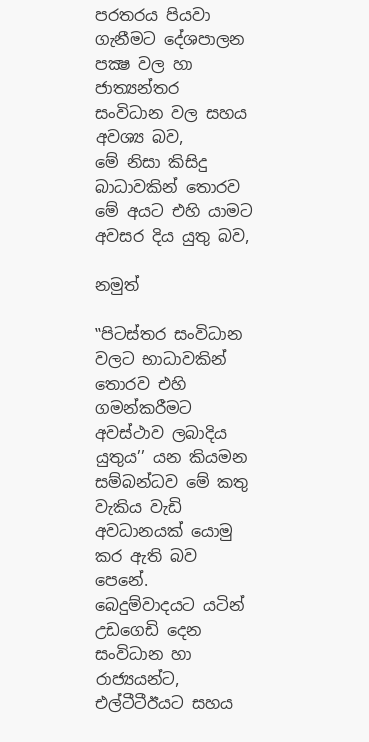පරතරය පියවා ගැනීමට දේශපාලන පක්‍ෂ වල හා ජාත්‍යන්තර සංවිධාන වල සහය අවශ්‍ය බව,
මේ නිසා කිසිදු බාධාවකින් තොරව මේ අයට එහි යාමට අවසර දිය යුතු බව,

නමුත්

‛‛පිටස්තර සංවිධාන වලට භාධාවකින් තොරව එහි ගමන්කරීමට අවස්ථාව ලබාදිය යුතුය’’ යන කියමන සම්බන්ධව මේ කතු වැකිය වැඩි අවධානයක් යොමු කර ඇති බව පෙනේ. බෙදුම්වාදයට යටින් උඩගෙඩි දෙන සංවිධාන හා රාජ්‍යයන්ට, එල්ටීටීඊයට සහය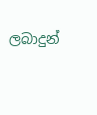ලබාදුන්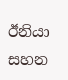ඊනියා සහන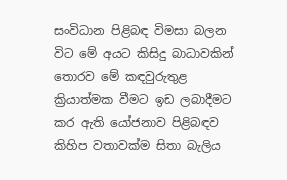සංවිධාන පිළිබඳ විමසා බලන විට මේ අයට කිසිදු බාධාවකින් තොරව මේ කඳවුරුතුළ ක්‍රියාත්මක වීමට ඉඩ ලබාදීමට කර ඇති යෝජනාව පිළිබඳව කිහිප වතාවක්ම සිතා බැලිය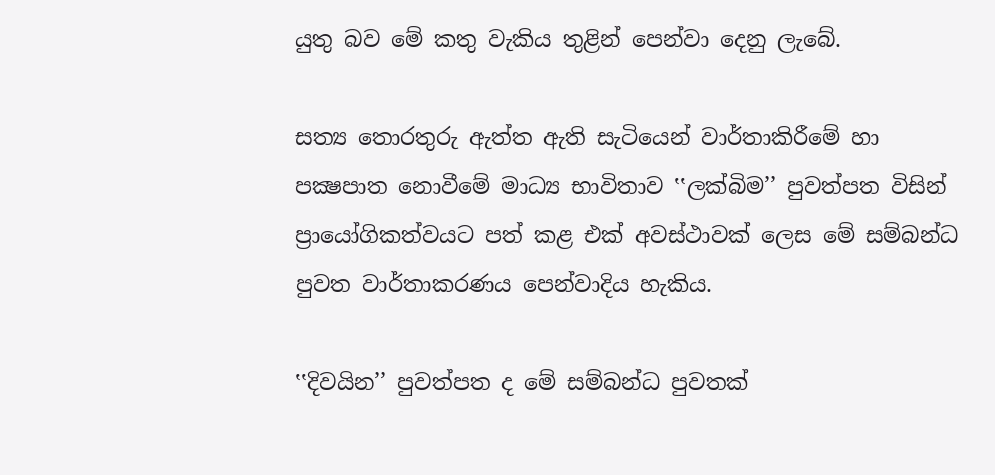යුතු බව මේ කතු වැකිය තුළින් පෙන්වා දෙනු ලැබේ.

සත්‍ය තොරතුරු ඇත්ත ඇති සැටියෙන් වාර්තාකිරීමේ හා පක්‍ෂපාත නොවීමේ මාධ්‍ය භාවිතාව ‛‛ලක්බිම’’ පුවත්පත විසින් ප්‍රායෝගිකත්වයට පත් කළ එක් අවස්ථාවක් ලෙස මේ සම්බන්ධ පුවත වාර්තාකරණය පෙන්වාදිය හැකිය.

‛‛දිවයින’’ පුවත්පත ද මේ සම්බන්ධ පුවතක්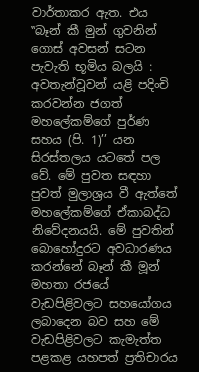වාර්තාකර ඇත. එය ‛‛බෑන් කී මුන් ගුවනින් ගොස් අවසන් සටන පැවැති භූමිය බලයි : අවතැන්වූවන් යළි පදිංචි කරවන්න ජගත් මහලේකම්ගේ පුර්ණ සහය (පි. 1)’’ යන සිරස්තලය යටතේ පල වේ. මේ පුවත සඳහා පුවත් මුලාශ්‍රය වී ඇත්තේ මහලේකම්ගේ ඒකාබද්ධ නිවේදනයයි. මේ පුවතින් බොහෝදුරට අවධාරණය කරන්නේ බෑන් කී මූන් මහතා රජයේ වැඩපිළිවලට සහයෝගය ලබාදෙන බව සහ මේ වැඩපිළිවලට කැමැත්ත පළකළ යහපත් ප්‍රතිචාරය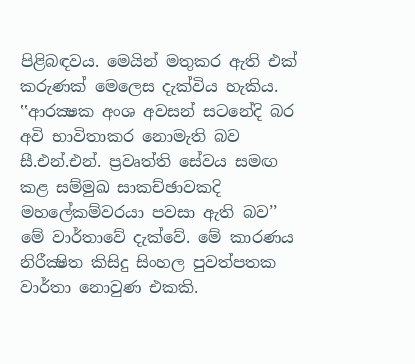පිළිබඳවය. මෙයින් මතුකර ඇති එක් කරුණක් මෙලෙස දැක්විය හැකිය. ‛‛ආරක්‍ෂක අංශ අවසන් සටනේදි බර අවි භාවිතාකර නොමැති බව සී.එන්.එන්. ප්‍රවෘත්ති සේවය සමඟ කළ සම්මුඛ සාකච්ඡාවකදි මහලේකම්වරයා පවසා ඇති බව’’ මේ වාර්තාවේ දැක්වේ. මේ කාරණය නිරීක්‍ෂිත කිසිදු සිංහල පුවත්පතක වාර්තා නොවුණ එකකි.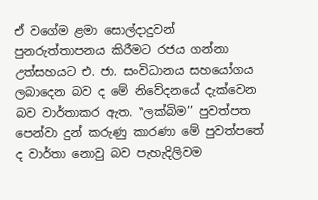ඒ වගේම ළමා සොල්දාදුවන් පුනරුත්තාපනය කිරීමට රජය ගන්නා උත්සහයට එ. ජා. සංවිධානය සහයෝගය ලබාදෙන බව ද මේ නිවේදනයේ දැක්වෙන බව වාර්තාකර ඇත. ‛‛ලක්බිම’’ පුවත්පත පෙන්වා දුන් කරුණු කාරණා මේ පුවත්පතේ ද වාර්තා නොවු බව පැහැදිලිවම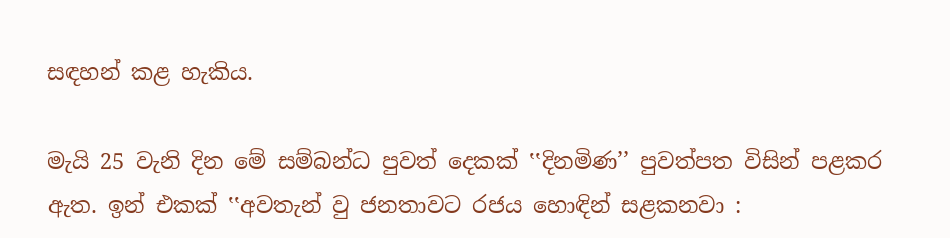සඳහන් කළ හැකිය.

මැයි 25 වැනි දින මේ සම්බන්ධ පුවත් දෙකක් ‛‛දිනමිණ’’ පුවත්පත විසින් පළකර ඇත. ඉන් එකක් ‛‛අවතැන් වු ජනතාවට රජය හොඳින් සළකනවා :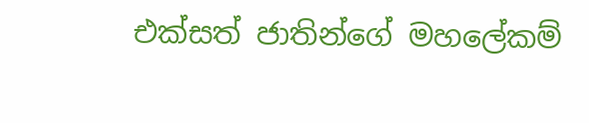එක්සත් ජාතින්ගේ මහලේකම්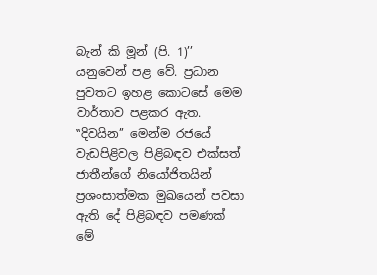බැන් කි මූන් (පි. 1)’’ යනුවෙන් පළ වේ. ප්‍රධාන පුවතට ඉහළ කොටසේ මෙම වාර්තාව පළකර ඇත. ‛‛දිවයින’’ මෙන්ම රජයේ වැඩපිළිවල පිළිබඳව එක්සත් ජාතීන්ගේ නියෝජිතයින් ප්‍රශංසාත්මක මුඛයෙන් පවසා ඇති දේ පිළිබඳව පමණක් මේ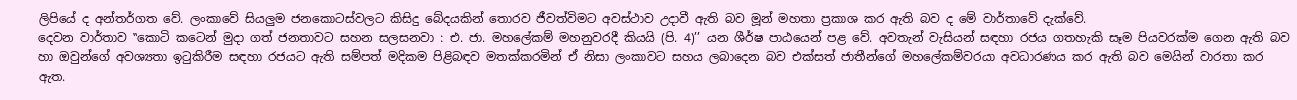ලිපියේ ද අන්තර්ගත වේ. ලංකාවේ සියලුම ජනකොටස්වලට කිසිදු බේදයකින් තොරව ජීවත්විමට අවස්ථාව උදාවී ඇති බව මූන් මහතා ප්‍රකාශ කර ඇති බව ද මේ වාර්තාවේ දැක්වේ.
දෙවන වාර්තාව ‛‛කොටි කටෙන් මුදා ගත් ජනතාවට සහන සලසනවා : එ. ජා. මහලේකම් මහනුවරදී කියයි (පි. 4)’’ යන ශීර්ෂ පාඨයෙන් පළ වේ. අවතැන් වැසියන් සඳහා රජය ගතහැකි සෑම පියවරක්ම ගෙන ඇති බව හා ඔවුන්ගේ අවශ්‍යතා ඉටුකිරීම සඳහා රජයට ඇති සම්පත් මදිකම පිළිබඳව මතක්කරමින් ඒ නිසා ලංකාවට සහය ලබාදෙන බව එක්සත් ජාතීන්ගේ මහලේකම්වරයා අවධාරණය කර ඇති බව මෙයින් වාරතා කර ඇත.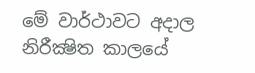මේ වාර්ථාවට අදාල නිරීක්‍ෂිත කාලයේ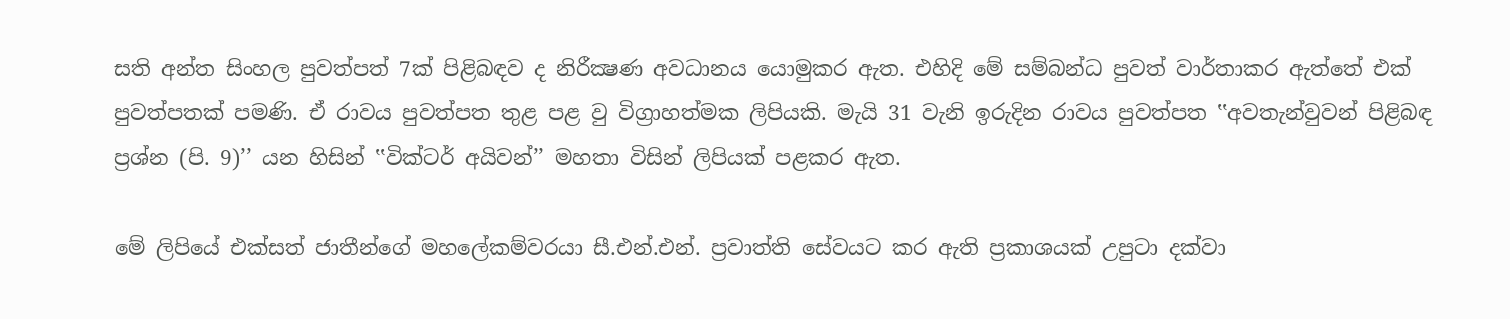සති අන්ත සිංහල පුවත්පත් 7ක් පිළිබඳව ද නිරීක්‍ෂණ අවධානය යොමුකර ඇත. එහිදි මේ සම්බන්ධ පුවත් වාර්තාකර ඇත්තේ එක් පුවත්පතක් පමණි. ඒ රාවය පුවත්පත තුළ පළ වු විග්‍රාහත්මක ලිපියකි. මැයි 31 වැනි ඉරුදින රාවය පුවත්පත ‛‛අවතැන්වුවන් පිළිබඳ ප්‍රශ්න (පි. 9)’’ යන හිසින් ‛‛වික්ටර් අයිවන්’’ මහතා විසින් ලිපියක් පළකර ඇත.

මේ ලිපියේ එක්සත් ජාතීන්ගේ මහලේකම්වරයා සී.එන්.එන්. ප්‍රවාත්ති සේවයට කර ඇති ප්‍රකාශයක් උපුටා දක්වා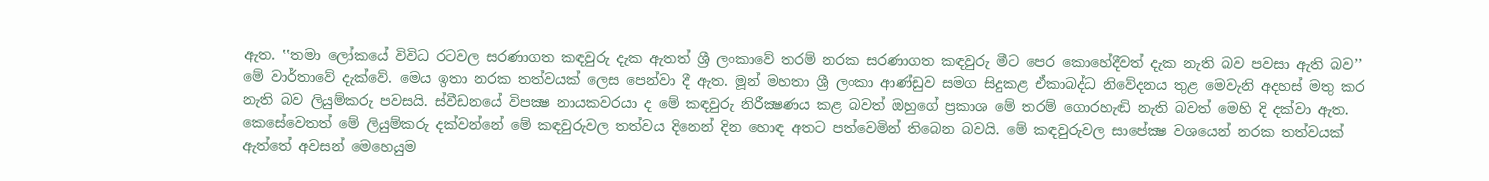ඇත. ‛‛තමා ලෝකයේ විවිධ රටවල සරණාගත කඳවුරු දැක ඇතත් ශ්‍රී ලංකාවේ තරම් නරක සරණාගත කඳවුරු මීට පෙර කොහේදීවත් දැක නැති බව පවසා ඇති බව’’ මේ වාර්තාවේ දැක්වේ. මෙය ඉතා නරක තත්වයක් ලෙස පෙන්වා දී ඇත. මූන් මහතා ශ්‍රී ලංකා ආණ්ඩුව සමග සිදුකළ ඒකාබද්ධ නිවේදනය තුළ මෙවැනි අදහස් මතු කර නැති බව ලියුම්කරු පවසයි. ස්වීඩනයේ විපක්‍ෂ නායකවරයා ද මේ කඳවුරු නිරීක්‍ෂණය කළ බවත් ඔහුගේ ප්‍රකාශ මේ තරම් ගොරහැඬි නැති බවත් මෙහි දි දක්වා ඇත. කෙසේවෙතත් මේ ලියුම්කරු දක්වන්නේ මේ කඳවුරුවල තත්වය දිනෙන් දින හොඳ අතට පත්වෙමින් තිබෙන බවයි. මේ කඳවුරුවල සාපේක්‍ෂ වශයෙන් නරක තත්වයක් ඇත්තේ අවසන් මෙහෙයුම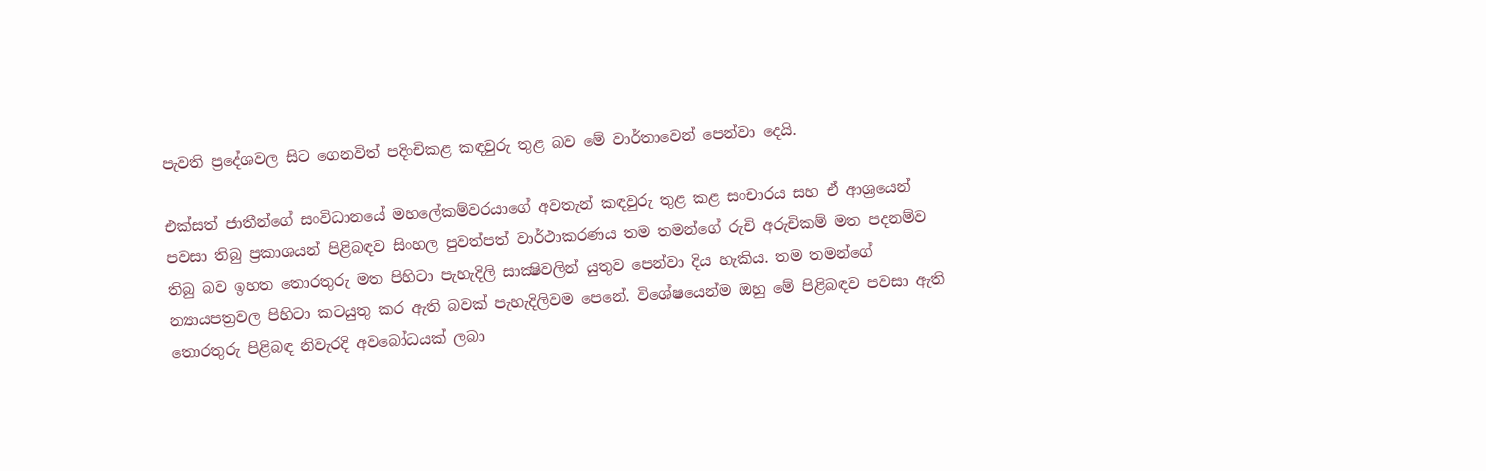පැවති ප්‍රදේශවල සිට ගෙනවිත් පදිංචිකළ කඳවුරු තුළ බව මේ වාර්තාවෙන් පෙන්වා දෙයි.

එක්සත් ජාතීන්ගේ සංවිධානයේ මහලේකම්වරයාගේ අවතැන් කඳවුරු තුළ කළ සංචාරය සහ ඒ ආශ්‍රයෙන් පවසා තිබු ප්‍රකාශයන් පිළිබඳව සිංහල පුවත්පත් වාර්ථාකරණය තම තමන්ගේ රුචි අරුචිකම් මත පදනම්ව තිබු බව ඉහත තොරතුරු මත පිහිටා පැහැදිලි සාක්‍ෂිවලින් යුතුව පෙන්වා දිය හැකිය. තම තමන්ගේ න්‍යායපත්‍රවල පිහිටා කටයුතු කර ඇති බවක් පැහැදිලිවම පෙනේ. විශේෂයෙන්ම ඔහු මේ පිළිබඳව පවසා ඇති තොරතුරු පිළිබඳ නිවැරදි අවබෝධයක් ලබා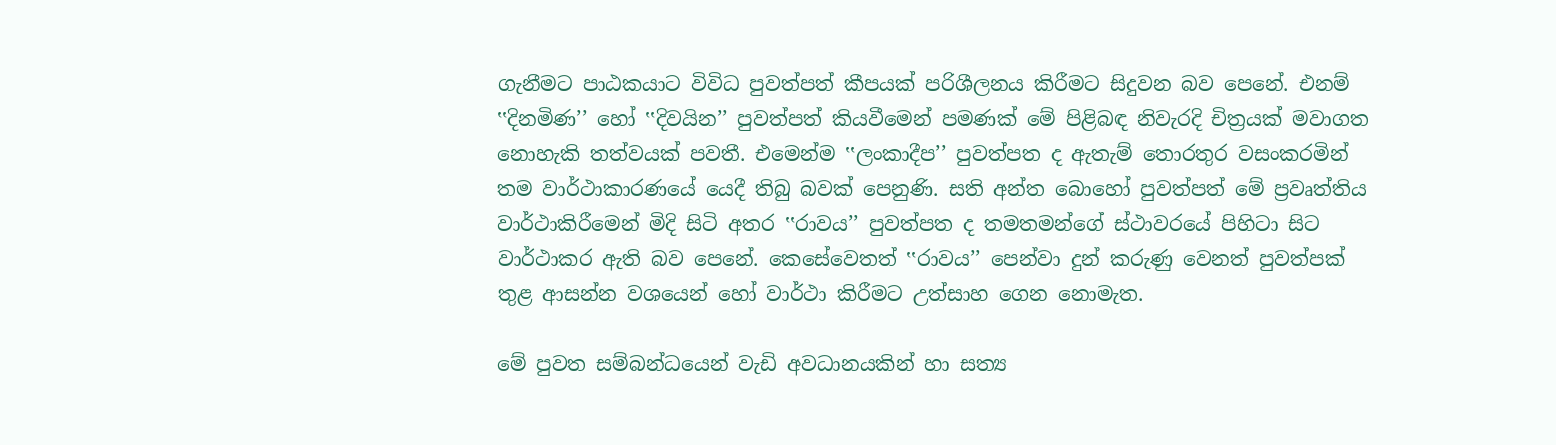ගැනීමට පාඨකයාට විවිධ පුවත්පත් කීපයක් පරිශීලනය කිරීමට සිදුවන බව පෙනේ. එනම් ‛‛දිනමිණ’’ හෝ ‛‛දිවයින’’ පුවත්පත් කියවීමෙන් පමණක් මේ පිළිබඳ නිවැරදි චිත්‍රයක් මවාගත නොහැකි තත්වයක් පවතී. එමෙන්ම ‛‛ලංකාදීප’’ පුවත්පත ද ඇතැම් තොරතුර වසංකරමින් තම වාර්ථාකාරණයේ යෙදී තිබු බවක් පෙනුණි. සති අන්ත බොහෝ පුවත්පත් මේ ප්‍රවෘත්තිය වාර්ථාකිරීමෙන් මිදි සිටි අතර ‛‛රාවය’’ පුවත්පත ද තමතමන්ගේ ස්ථාවරයේ පිහිටා සිට වාර්ථාකර ඇති බව පෙනේ. කෙසේවෙතත් ‛‛රාවය’’ පෙන්වා දුන් කරුණු වෙනත් පුවත්පක් තුළ ආසන්න වශයෙන් හෝ වාර්ථා කිරීමට උත්සාහ ගෙන නොමැත.

මේ පුවත සම්බන්ධයෙන් වැඩි අවධානයකින් හා සත්‍ය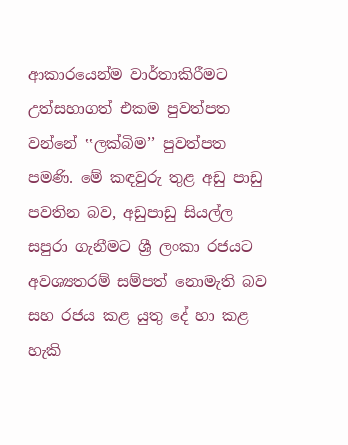ආකාරයෙන්ම වාර්තාකිරීමට උත්සහාගත් එකම පුවත්පත වන්නේ ‛‛ලක්බිම’’ පුවත්පත පමණි. මේ කඳවුරු තුළ අඩු පාඩු පවතින බව, අඩුපාඩු සියල්ල සපුරා ගැනීමට ශ්‍රී ලංකා රජයට අවශ්‍යතරම් සම්පත් නොමැති බව සහ රජය කළ යුතු දේ හා කළ හැකි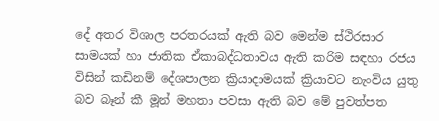දේ අතර විශාල පරතරයක් ඇති බව මෙන්ම ස්ථිරසාර සාමයක් හා ජාතික ඒකාබද්ධතාවය ඇති කරිම සඳහා රජය විසින් කඩිනම් දේශපාලන ක්‍රියාදාමයක් ක්‍රියාවට නැංවිය යුතු බව බෑන් කී මූන් මහතා පවසා ඇති බව මේ පුවත්පත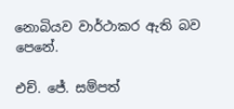නොබියව වාර්ථාකර ඇති බව පෙනේ.

එච්. ජේ. සම්පත්